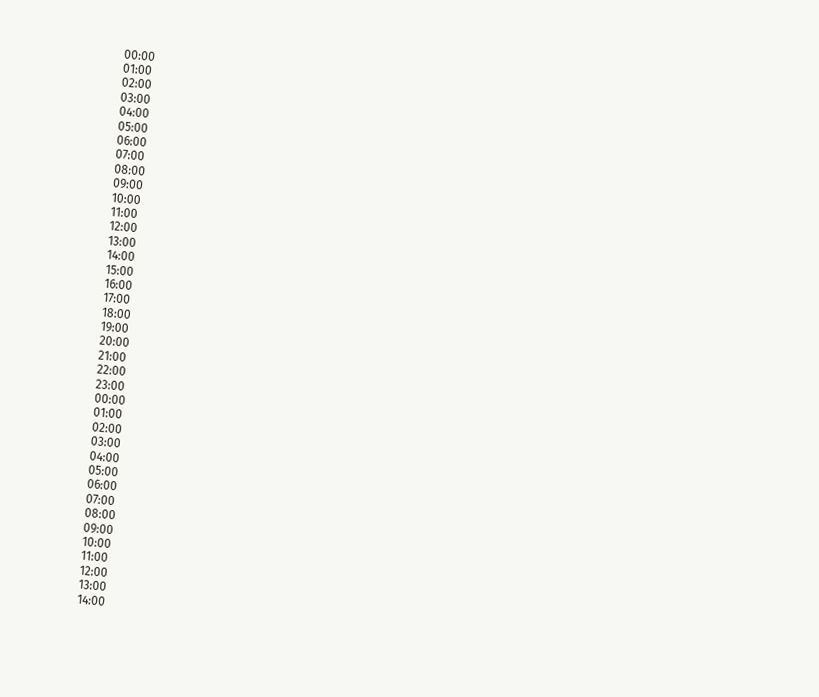00:00
01:00
02:00
03:00
04:00
05:00
06:00
07:00
08:00
09:00
10:00
11:00
12:00
13:00
14:00
15:00
16:00
17:00
18:00
19:00
20:00
21:00
22:00
23:00
00:00
01:00
02:00
03:00
04:00
05:00
06:00
07:00
08:00
09:00
10:00
11:00
12:00
13:00
14:00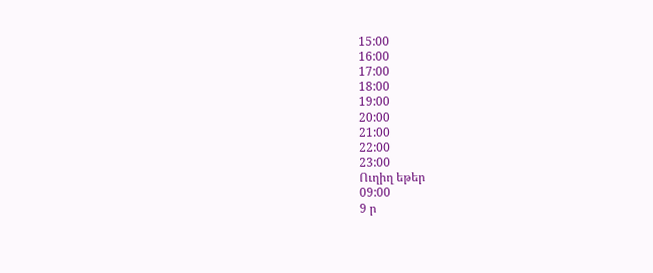15:00
16:00
17:00
18:00
19:00
20:00
21:00
22:00
23:00
Ուղիղ եթեր
09:00
9 ր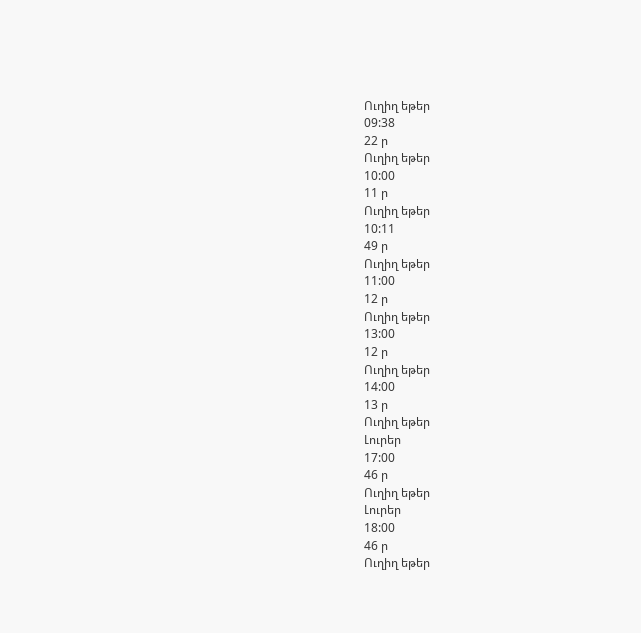Ուղիղ եթեր
09:38
22 ր
Ուղիղ եթեր
10:00
11 ր
Ուղիղ եթեր
10:11
49 ր
Ուղիղ եթեր
11:00
12 ր
Ուղիղ եթեր
13:00
12 ր
Ուղիղ եթեր
14:00
13 ր
Ուղիղ եթեր
Լուրեր
17:00
46 ր
Ուղիղ եթեր
Լուրեր
18:00
46 ր
Ուղիղ եթեր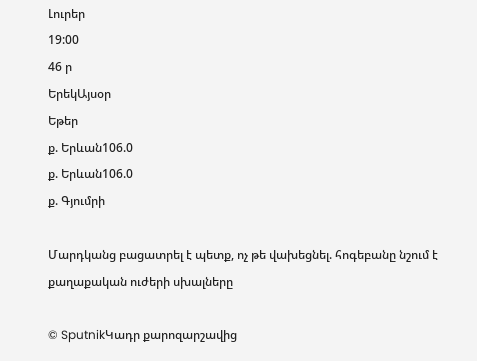Լուրեր
19:00
46 ր
ԵրեկԱյսօր
Եթեր
ք. Երևան106.0
ք. Երևան106.0
ք. Գյումրի

Մարդկանց բացատրել է պետք, ոչ թե վախեցնել. հոգեբանը նշում է քաղաքական ուժերի սխալները

© SputnikԿադր քարոզարշավից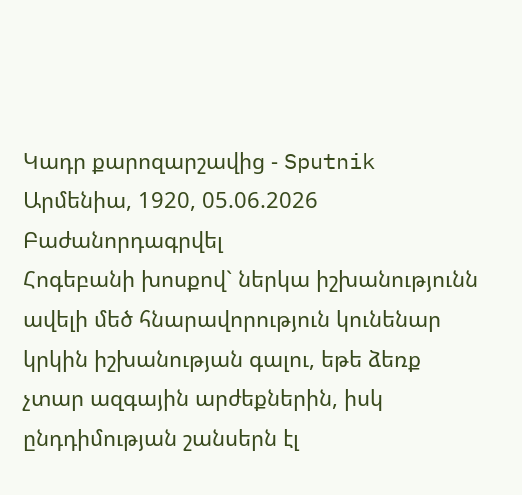Կադր քարոզարշավից - Sputnik Արմենիա, 1920, 05.06.2026
Բաժանորդագրվել
Հոգեբանի խոսքով` ներկա իշխանությունն ավելի մեծ հնարավորություն կունենար կրկին իշխանության գալու, եթե ձեռք չտար ազգային արժեքներին, իսկ ընդդիմության շանսերն էլ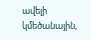ավելի կմեծանային,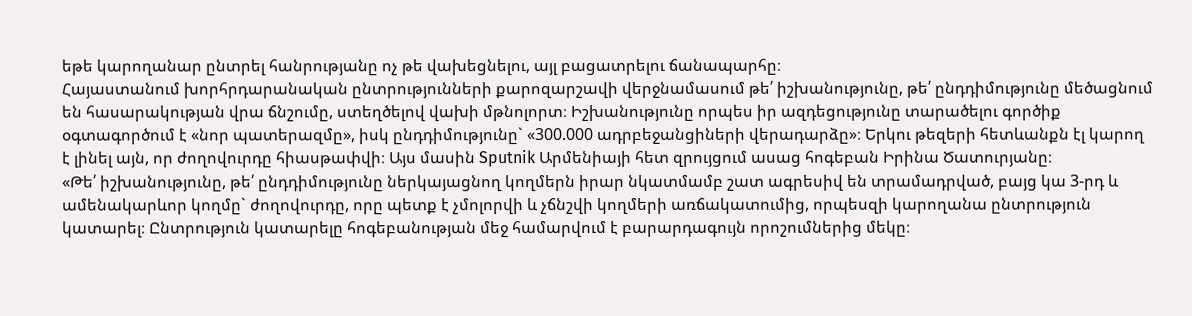եթե կարողանար ընտրել հանրությանը ոչ թե վախեցնելու, այլ բացատրելու ճանապարհը։
Հայաստանում խորհրդարանական ընտրությունների քարոզարշավի վերջնամասում թե՛ իշխանությունը, թե՛ ընդդիմությունը մեծացնում են հասարակության վրա ճնշումը, ստեղծելով վախի մթնոլորտ։ Իշխանությունը որպես իր ազդեցությունը տարածելու գործիք օգտագործում է «նոր պատերազմը», իսկ ընդդիմությունը` «300.000 ադրբեջանցիների վերադարձը»։ Երկու թեզերի հետևանքն էլ կարող է լինել այն, որ ժողովուրդը հիասթափվի։ Այս մասին Sputnik Արմենիայի հետ զրույցում ասաց հոգեբան Իրինա Ծատուրյանը։
«Թե՛ իշխանությունը, թե՛ ընդդիմությունը ներկայացնող կողմերն իրար նկատմամբ շատ ագրեսիվ են տրամադրված, բայց կա 3-րդ և ամենակարևոր կողմը` ժողովուրդը, որը պետք է չմոլորվի և չճնշվի կողմերի առճակատումից, որպեսզի կարողանա ընտրություն կատարել։ Ընտրություն կատարելը հոգեբանության մեջ համարվում է բարարդագույն որոշումներից մեկը։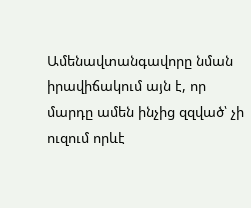Ամենավտանգավորը նման իրավիճակում այն է, որ մարդը ամեն ինչից զզված՝ չի ուզում որևէ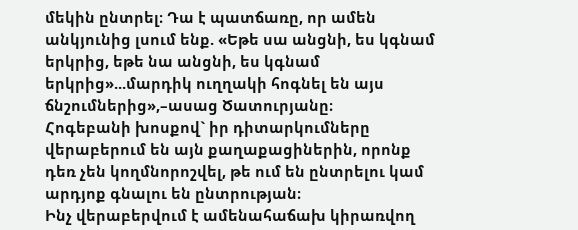մեկին ընտրել։ Դա է պատճառը, որ ամեն անկյունից լսում ենք. «Եթե սա անցնի, ես կգնամ երկրից, եթե նա անցնի, ես կգնամ երկրից»...մարդիկ ուղղակի հոգնել են այս ճնշումներից»,–ասաց Ծատուրյանը։
Հոգեբանի խոսքով` իր դիտարկումները վերաբերում են այն քաղաքացիներին, որոնք դեռ չեն կողմնորոշվել, թե ում են ընտրելու կամ արդյոք գնալու են ընտրության։
Ինչ վերաբերվում է ամենահաճախ կիրառվող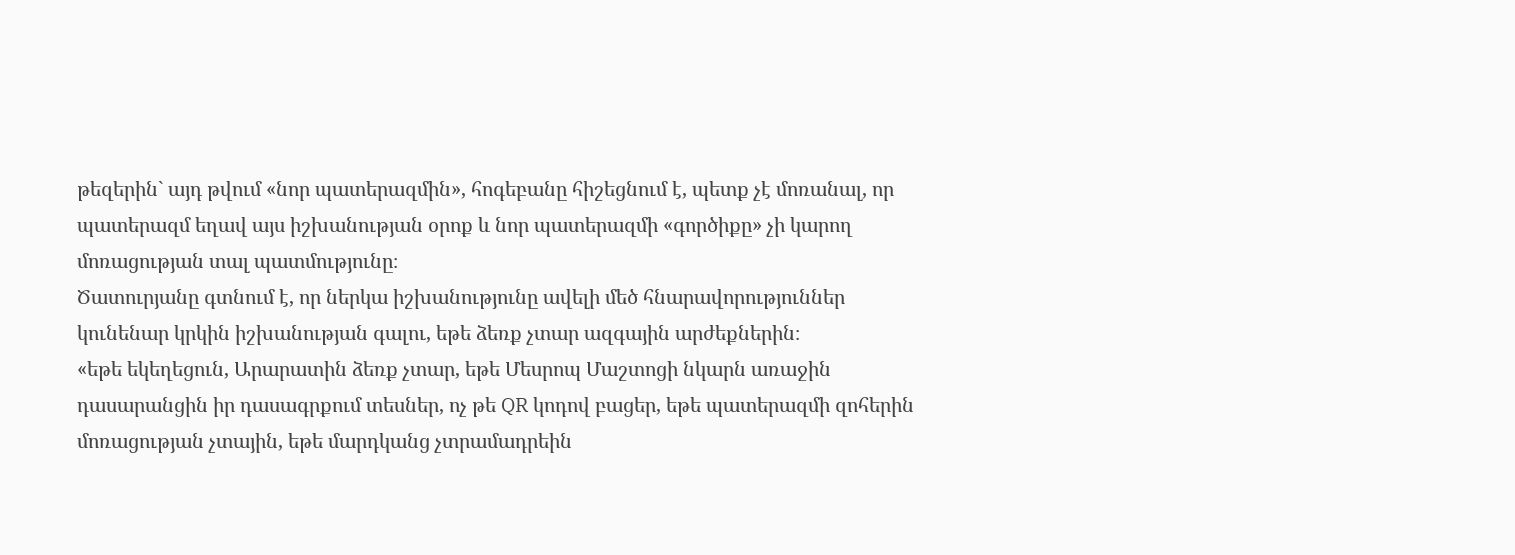թեզերին` այդ թվում «նոր պատերազմին», հոգեբանը հիշեցնում է, պետք չէ մոռանալ, որ պատերազմ եղավ այս իշխանության օրոք և նոր պատերազմի «գործիքը» չի կարող մոռացության տալ պատմությունը։
Ծատուրյանը գտնում է, որ ներկա իշխանությունը ավելի մեծ հնարավորություններ կունենար կրկին իշխանության գալու, եթե ձեռք չտար ազգային արժեքներին։
«եթե եկեղեցուն, Արարատին ձեռք չտար, եթե Մեսրոպ Մաշտոցի նկարն առաջին դասարանցին իր դասագրքում տեսներ, ոչ թե QR կոդով բացեր, եթե պատերազմի զոհերին մոռացության չտային, եթե մարդկանց չտրամադրեին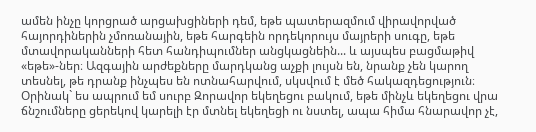ամեն ինչը կորցրած արցախցիների դեմ, եթե պատերազմում վիրավորված հայորդիներին չմոռանային, եթե հարգեին որդեկորույս մայրերի սուգը, եթե մտավորականների հետ հանդիպումներ անցկացնեին... և այսպես բացմաթիվ «եթե»-ներ։ Ազգային արժեքները մարդկանց աչքի լույսն են, նրանք չեն կարող տեսնել, թե դրանք ինչպես են ոտնահարվում, սկսվում է մեծ հակազդեցություն։ Օրինակ` ես ապրում եմ սուրբ Զորավոր եկեղեցու բակում, եթե մինչև եկեղեցու վրա ճնշումները ցերեկով կարելի էր մտնել եկեղեցի ու նստել, ապա հիմա հնարավոր չէ,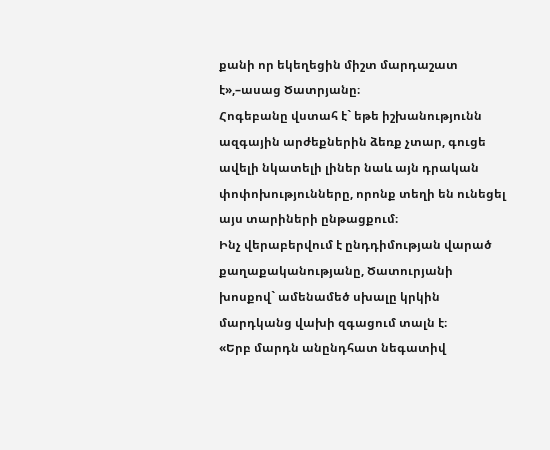քանի որ եկեղեցին միշտ մարդաշատ է»,–ասաց Ծատրյանը։
Հոգեբանը վստահ է` եթե իշխանությունն ազգային արժեքներին ձեռք չտար, գուցե ավելի նկատելի լիներ նաև այն դրական փոփոխությունները, որոնք տեղի են ունեցել այս տարիների ընթացքում։
Ինչ վերաբերվում է ընդդիմության վարած քաղաքականությանը, Ծատուրյանի խոսքով` ամենամեծ սխալը կրկին մարդկանց վախի զգացում տալն է։
«Երբ մարդն անընդհատ նեգատիվ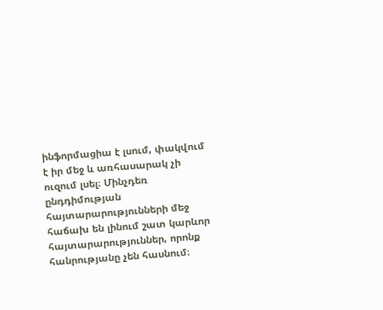ինֆորմացիա է լսում, փակվում է իր մեջ և առհասարակ չի ուզում լսել։ Մինչդեռ ընդդիմության հայտարարությունների մեջ հաճախ են լինում շատ կարևոր հայտարարություններ, որոնք հանրությանը չեն հասնում։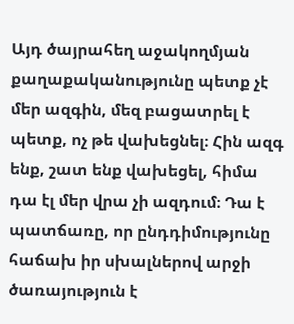Այդ ծայրահեղ աջակողմյան քաղաքականությունը պետք չէ մեր ազգին, մեզ բացատրել է պետք, ոչ թե վախեցնել։ Հին ազգ ենք, շատ ենք վախեցել, հիմա դա էլ մեր վրա չի ազդում։ Դա է պատճառը, որ ընդդիմությունը հաճախ իր սխալներով արջի ծառայություն է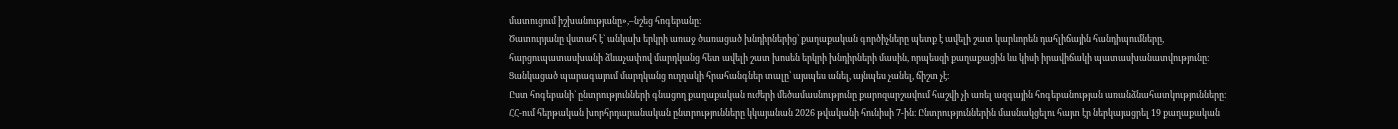մատուցում իշխանությանը»,–նշեց հոգեբանը։
Ծատուրյանը վստահ է` անկախ երկրի առաջ ծառացած խնդիրներից՝ քաղաքական գործիչները պետք է ավելի շատ կարևորեն դահլիճային հանդիպումները, հարցուպատասխանի ձևաչափով մարդկանց հետ ավելի շատ խոսեն երկրի խնդիրների մասին, որպեսզի քաղաքացին ևս կիսի իրավիճակի պատասխանատվությունը։ Ցանկացած պարագայում մարդկանց ուղղակի հրահանգներ տալը՝ այսպես անել, այնպես չանել, ճիշտ չէ։
Ըստ հոգեբանի` ընտրությունների գնացող քաղաքական ուժերի մեծամասնությունը քարոզարշավում հաշվի չի առել ազգային հոգեբանության առանձնահատկությունները։
ՀՀ-ում հերթական խորհրդարանական ընտրությունները կկայանան 2026 թվականի հունիսի 7-ին։ Ընտրություններին մասնակցելու հայտ էր ներկայացրել 19 քաղաքական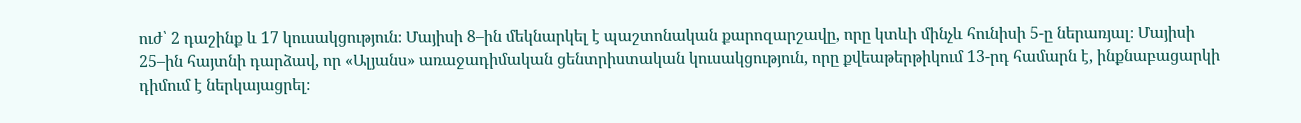ուժ՝ 2 դաշինք և 17 կուսակցություն։ Մայիսի 8–ին մեկնարկել է պաշտոնական քարոզարշավը, որը կտևի մինչև հունիսի 5-ը ներառյալ։ Մայիսի 25–ին հայտնի դարձավ, որ «Ալյանս» առաջադիմական ցենտրիստական կուսակցություն, որը քվեաթերթիկում 13-րդ համարն է, ինքնաբացարկի դիմում է ներկայացրել։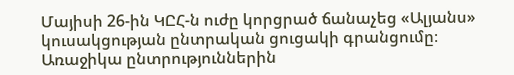Մայիսի 26-ին ԿԸՀ-ն ուժը կորցրած ճանաչեց «Ալյանս» կուսակցության ընտրական ցուցակի գրանցումը։ Առաջիկա ընտրություններին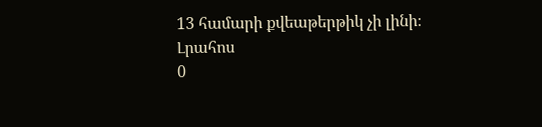13 համարի քվեաթերթիկ չի լինի։
Լրահոս
0